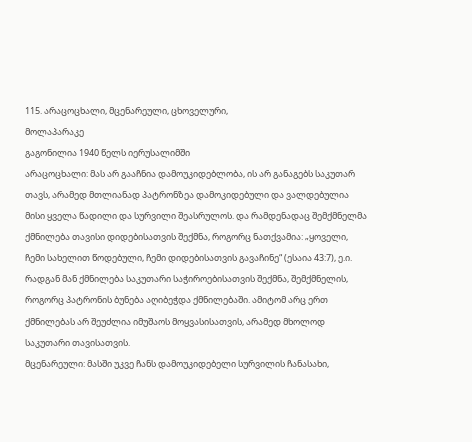115. არაცოცხალი, მცენარეული, ცხოველური,
მოლაპარაკე
გაგონილია 1940 წელს იერუსალიმში
არაცოცხალი: მას არ გააჩნია დამოუკიდებლობა, ის არ განაგებს საკუთარ თავს, არამედ მთლიანად პატრონზეა დამოკიდებული და ვალდებულია მისი ყველა წადილი და სურვილი შეასრულოს. და რამდენადაც შემქმნელმა ქმნილება თავისი დიდებისათვის შექმნა, როგორც ნათქვამია: „ყოველი, ჩემი სახელით წოდებული, ჩემი დიდებისათვის გავაჩინე“ (ესაია 43:7), ე.ი. რადგან მან ქმნილება საკუთარი საჭიროებისათვის შექმნა, შემქმნელის, როგორც პატრონის ბუნება აღიბეჭდა ქმნილებაში. ამიტომ არც ერთ ქმნილებას არ შეუძლია იმუშაოს მოყვასისათვის, არამედ მხოლოდ საკუთარი თავისათვის.
მცენარეული: მასში უკვე ჩანს დამოუკიდებელი სურვილის ჩანასახი,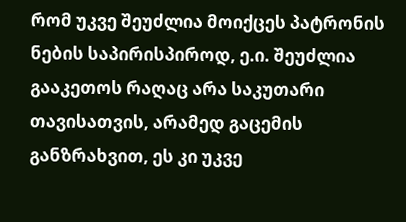რომ უკვე შეუძლია მოიქცეს პატრონის ნების საპირისპიროდ, ე.ი. შეუძლია გააკეთოს რაღაც არა საკუთარი თავისათვის, არამედ გაცემის განზრახვით, ეს კი უკვე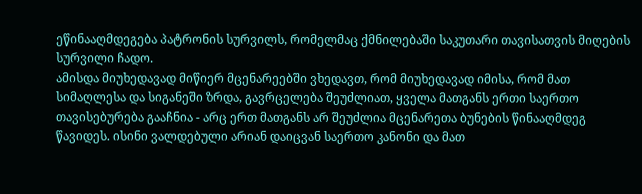ეწინააღმდეგება პატრონის სურვილს, რომელმაც ქმნილებაში საკუთარი თავისათვის მიღების სურვილი ჩადო.
ამისდა მიუხედავად მიწიერ მცენარეებში ვხედავთ, რომ მიუხედავად იმისა, რომ მათ სიმაღლესა და სიგანეში ზრდა, გავრცელება შეუძლიათ, ყველა მათგანს ერთი საერთო თავისებურება გააჩნია - არც ერთ მათგანს არ შეუძლია მცენარეთა ბუნების წინააღმდეგ წავიდეს. ისინი ვალდებული არიან დაიცვან საერთო კანონი და მათ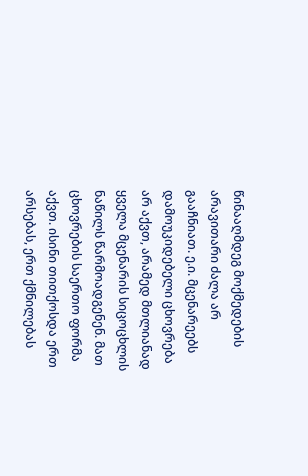წინააღმდეგ მოქმედების არავითარი ძალა არ გააჩნიათ. ე.ი. მცენარეებს დამოუკიდებელი ცხოვრება არ აქვთ, არამედ მთლიანად ყველა მცენარის სიცოცხლის ნაწილს წარმოადგენენ. მათ ცხოვრების საერთო ფორმა აქვთ. ისინი თითქოსდა ერთ არსებას, ერთ ქმნილებას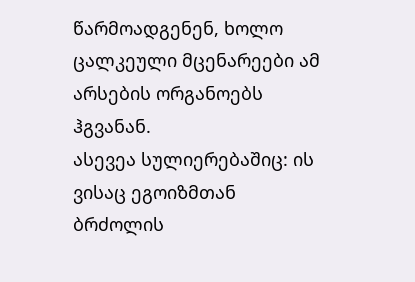წარმოადგენენ, ხოლო ცალკეული მცენარეები ამ არსების ორგანოებს ჰგვანან.
ასევეა სულიერებაშიც: ის ვისაც ეგოიზმთან ბრძოლის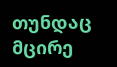თუნდაც მცირე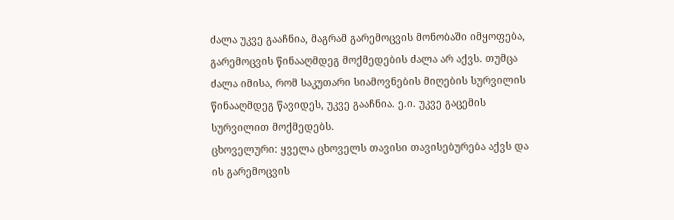ძალა უკვე გააჩნია, მაგრამ გარემოცვის მონობაში იმყოფება, გარემოცვის წინააღმდეგ მოქმედების ძალა არ აქვს. თუმცა ძალა იმისა, რომ საკუთარი სიამოვნების მიღების სურვილის წინააღმდეგ წავიდეს, უკვე გააჩნია. ე.ი. უკვე გაცემის სურვილით მოქმედებს.
ცხოველური: ყველა ცხოველს თავისი თავისებურება აქვს და ის გარემოცვის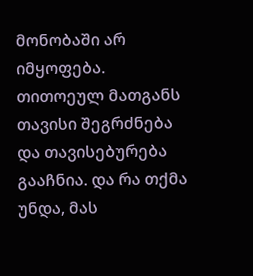მონობაში არ იმყოფება. თითოეულ მათგანს თავისი შეგრძნება და თავისებურება გააჩნია. და რა თქმა უნდა, მას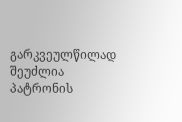გარკვეულწილად შეუძლია პატრონის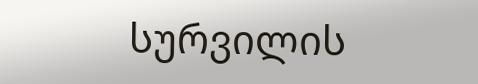სურვილის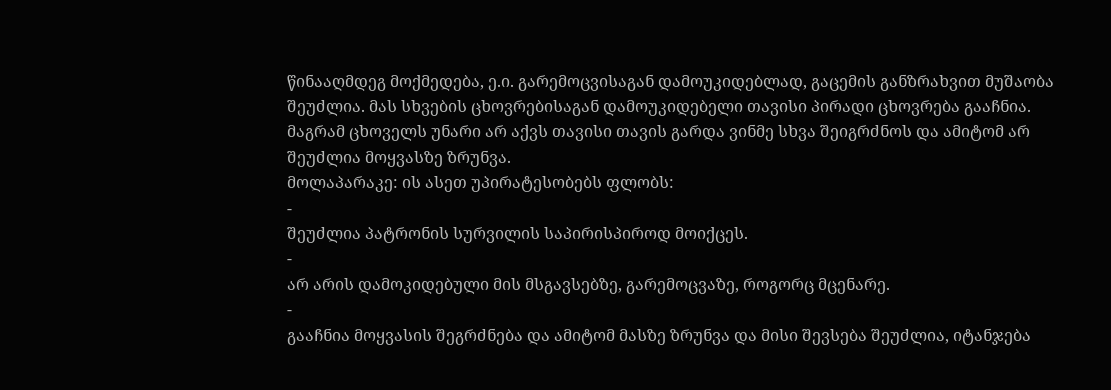წინააღმდეგ მოქმედება, ე.ი. გარემოცვისაგან დამოუკიდებლად, გაცემის განზრახვით მუშაობა შეუძლია. მას სხვების ცხოვრებისაგან დამოუკიდებელი თავისი პირადი ცხოვრება გააჩნია.
მაგრამ ცხოველს უნარი არ აქვს თავისი თავის გარდა ვინმე სხვა შეიგრძნოს და ამიტომ არ შეუძლია მოყვასზე ზრუნვა.
მოლაპარაკე: ის ასეთ უპირატესობებს ფლობს:
-
შეუძლია პატრონის სურვილის საპირისპიროდ მოიქცეს.
-
არ არის დამოკიდებული მის მსგავსებზე, გარემოცვაზე, როგორც მცენარე.
-
გააჩნია მოყვასის შეგრძნება და ამიტომ მასზე ზრუნვა და მისი შევსება შეუძლია, იტანჯება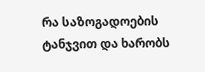რა საზოგადოების ტანჯვით და ხარობს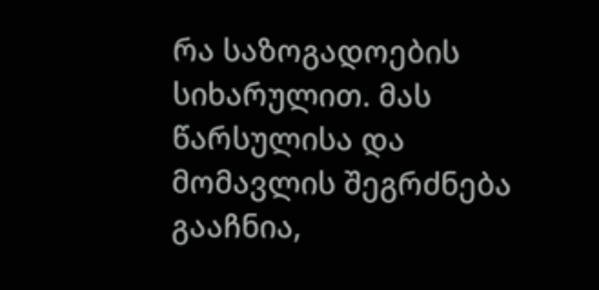რა საზოგადოების სიხარულით. მას წარსულისა და მომავლის შეგრძნება გააჩნია,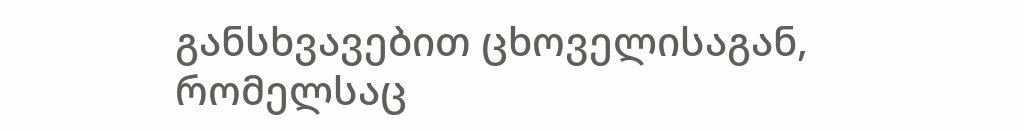განსხვავებით ცხოველისაგან, რომელსაც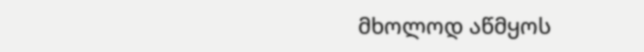მხოლოდ აწმყოს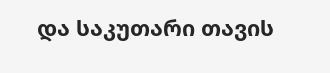და საკუთარი თავის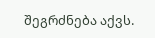შეგრძნება აქვს.